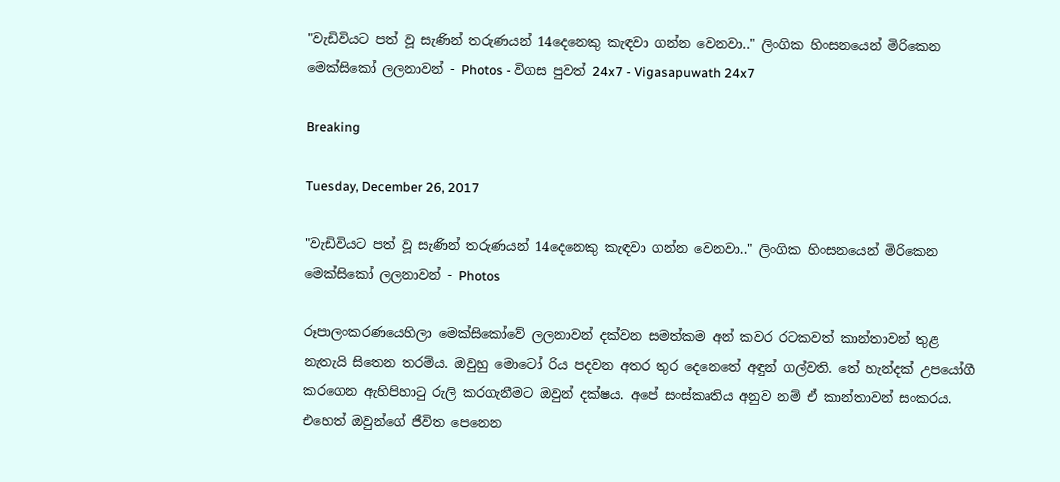"වැඩිවියට පත් වූ සැණින් තරුණයන් 14දෙනෙකු කැඳවා ගන්න වෙනවා.." ලිංගික හිංසනයෙන් මිරිකෙන මෙක්සිකෝ ලලනාවන් - Photos - විගස පුවත් 24x7 - Vigasapuwath 24x7

Breaking

Tuesday, December 26, 2017

"වැඩිවියට පත් වූ සැණින් තරුණයන් 14දෙනෙකු කැඳවා ගන්න වෙනවා.." ලිංගික හිංසනයෙන් මිරිකෙන මෙක්සිකෝ ලලනාවන් - Photos

රූපාලංකරණයෙහිලා මෙක්සිකෝවේ ලලනාවන් දක්වන සමත්කම අන් කවර රටකවත් කාන්තාවන් තුළ නැතැයි සිතෙන තරම්ය. ඔවුහු මොටෝ රිය පදවන අතර තුර දෙනෙතේ අඳුන් ගල්වති. තේ හැන්දක් උපයෝගී කරගෙන ඇහිපිහාටු රුලි කරගැනීමට ඔවුන් දක්ෂය. අපේ සංස්කෘතිය අනුව නම් ඒ කාන්තාවන් සංකරය. එහෙත් ඔවුන්ගේ ජීවිත පෙනෙන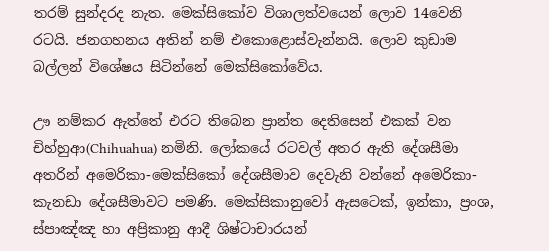තරම් සුන්දරද නැත. මෙක්සිකෝව විශාලත්වයෙන් ලොව 14වෙනි රටයි. ජනගහනය අතින් නම් එකොළොස්වැන්නයි. ලොව කුඩාම බල්ලන් විශේෂය සිටින්නේ මෙක්සිකෝවේය.

ඌ නම්කර ඇත්තේ එරට තිබෙන ප්‍රාන්ත දෙතිසෙන් එකක් වන චිහ්හුආ(Chihuahua) නමිනි. ලෝකයේ රටවල් අතර ඇති දේශසීමා අතරින් අමෙරිකා-මෙක්සිකෝ දේශසීමාව දෙවැනි වන්නේ අමෙරිකා-කැනඩා දේශසීමාවට පමණි. මෙක්සිකානුවෝ ඇසටෙක්, ඉන්කා, ප්‍රංශ, ස්පාඤ්ඤ හා අප්‍රිකානු ආදී ශිෂ්ටාචාරයන්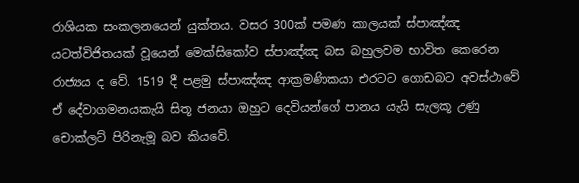රාශියක සංකලනයෙන් යුක්තය. වසර 300ක් පමණ කාලයක් ස්පාඤ්ඤ යටත්විජිතයක් වූයෙන් මෙක්සිකෝව ස්පාඤ්ඤ බස බහුලවම භාවිත කෙරෙන රාජ්‍යය ද වේ. 1519 දී පළමු ස්පාඤ්ඤ ආක්‍රමණිකයා එරටට ගොඩබට අවස්ථාවේ ඒ දේවාගමනයකැයි සිතූ ජනයා ඔහුට දෙවියන්ගේ පානය යැයි සැලකූ උණු චොක්ලට් පිරිනැමූ බව කියවේ.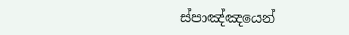ස්පාඤ්ඤයෙන්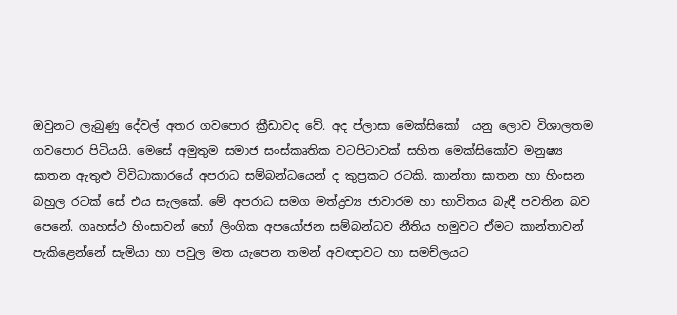ඔවුනට ලැබුණු දේවල් අතර ගවපොර ක්‍රීඩාවද වේ. අද ප්ලාසා මෙක්සිකෝ  යනු ලොව විශාලතම ගවපොර පිටියයි. මෙසේ අමුතුම සමාජ සංස්කෘතික වටපිටාවක් සහිත මෙක්සිකෝව මනුෂ්‍ය ඝාතන ඇතුළු විවිධාකාරයේ අපරාධ සම්බන්ධයෙන් ද කුප්‍රකට රටකි. කාන්තා ඝාතන හා හිංසන බහුල රටක් සේ එය සැලකේ. මේ අපරාධ සමග මත්ද්‍රව්‍ය ජාවාරම හා භාවිතය බැඳී පවතින බව පෙනේ. ගෘහස්ථ හිංසාවන් හෝ ලිංගික අපයෝජන සම්බන්ධව නීතිය හමුවට ඒමට කාන්තාවන් පැකිළෙන්නේ සැමියා හා පවුල මත යැපෙන තමන් අවඥාවට හා සමච්ලයට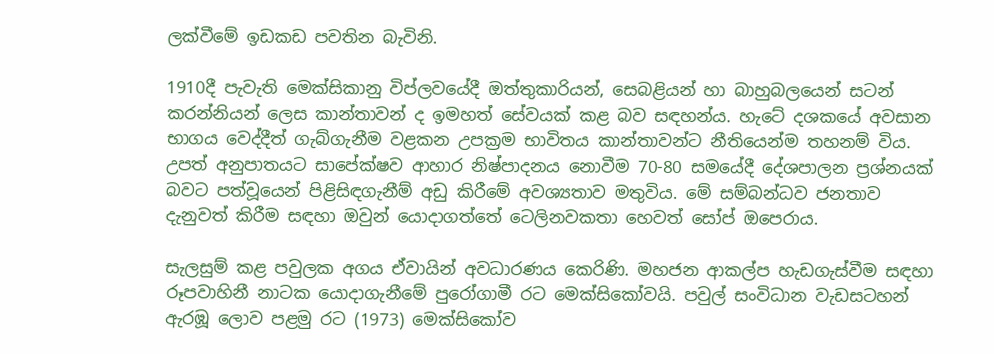ලක්වීමේ ඉඩකඩ පවතින බැවිනි.

1910දී පැවැති මෙක්සිකානු විප්ලවයේදී ඔත්තුකාරියන්, සෙබළියන් හා බාහුබලයෙන් සටන් කරන්නියන් ලෙස කාන්තාවන් ද ඉමහත් සේවයක් කළ බව සඳහන්ය. හැටේ දශකයේ අවසාන භාගය වෙද්දීත් ගැබ්ගැනීම වළකන උපක්‍රම භාවිතය කාන්තාවන්ට නීතියෙන්ම තහනම් විය. උපත් අනුපාතයට සාපේක්ෂව ආහාර නිෂ්පාදනය නොවීම 70-80 සමයේදී දේශපාලන ප්‍රශ්නයක් බවට පත්වූයෙන් පිළිසිඳගැනීම් අඩු කිරීමේ අවශ්‍යතාව මතුවිය. මේ සම්බන්ධව ජනතාව දැනුවත් කිරීම සඳහා ඔවුන් යොදාගත්තේ ටෙලිනවකතා හෙවත් සෝප් ඔපෙරාය.

සැලසුම් කළ පවුලක අගය ඒවායින් අවධාරණය කෙරිණි. මහජන ආකල්ප හැඩගැස්වීම සඳහා රූපවාහිනී නාටක යොදාගැනීමේ පුරෝගාමී රට මෙක්සිකෝවයි. පවුල් සංවිධාන වැඩසටහන් ඇරඹූ ලොව පළමු රට (1973) මෙක්සිකෝව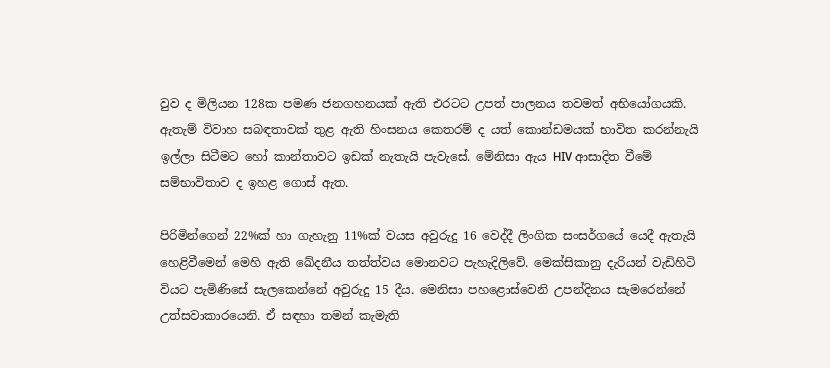වුව ද මිලියන 128ක පමණ ජනගහනයක් ඇති එරටට උපත් පාලනය තවමත් අභියෝගයකි. ඇතැම් විවාහ සබඳතාවක් තුළ ඇති හිංසනය කෙතරම් ද යත් කොන්ඩමයක් භාවිත කරන්නැයි ඉල්ලා සිටීමට හෝ කාන්තාවට ඉඩක් නැතැයි පැවැසේ. මේනිසා ඇය HIV ආසාදිත වීමේ සම්භාවිතාව ද ඉහළ ගොස් ඇත.

පිරිමින්ගෙන් 22%ක් හා ගැහැනු 11%ක් වයස අවුරුදු 16 වෙද්දී ලිංගික සංසර්ගයේ යෙදී ඇතැයි හෙළිවීමෙන් මෙහි ඇති ඛේදනීය තත්ත්වය මොනවට පැහැදිලිවේ. මෙක්සිකානු දැරියන් වැඩිහිටි වියට පැමිණිසේ සැලකෙන්නේ අවුරුදු 15 දීය. මෙනිසා පහළොස්වෙනි උපන්දිනය සැමරෙන්නේ උත්සවාකාරයෙනි. ඒ සඳහා තමන් කැමැති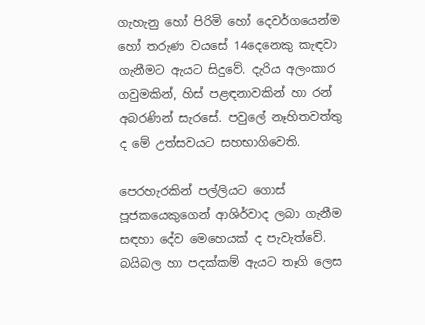ගැහැනු හෝ පිරිමි හෝ දෙවර්ගයෙන්ම හෝ තරුණ වයසේ 14දෙනෙකු කැඳවා ගැනීමට ඇයට සිදුවේ. දැරිය අලංකාර ගවුමකින්, හිස් පළඳනාවකින් හා රන් අබරණින් සැරසේ. පවුලේ නෑහිතවත්තු ද මේ උත්සවයට සහභාගිවෙති.

පෙරහැරකින් පල්ලියට ගොස් පූජකයෙකුගෙන් ආශිර්වාද ලබා ගැනීම සඳහා දේව මෙහෙයක් ද පැවැත්වේ. බයිබල හා පදක්කම් ඇයට තෑගි ලෙස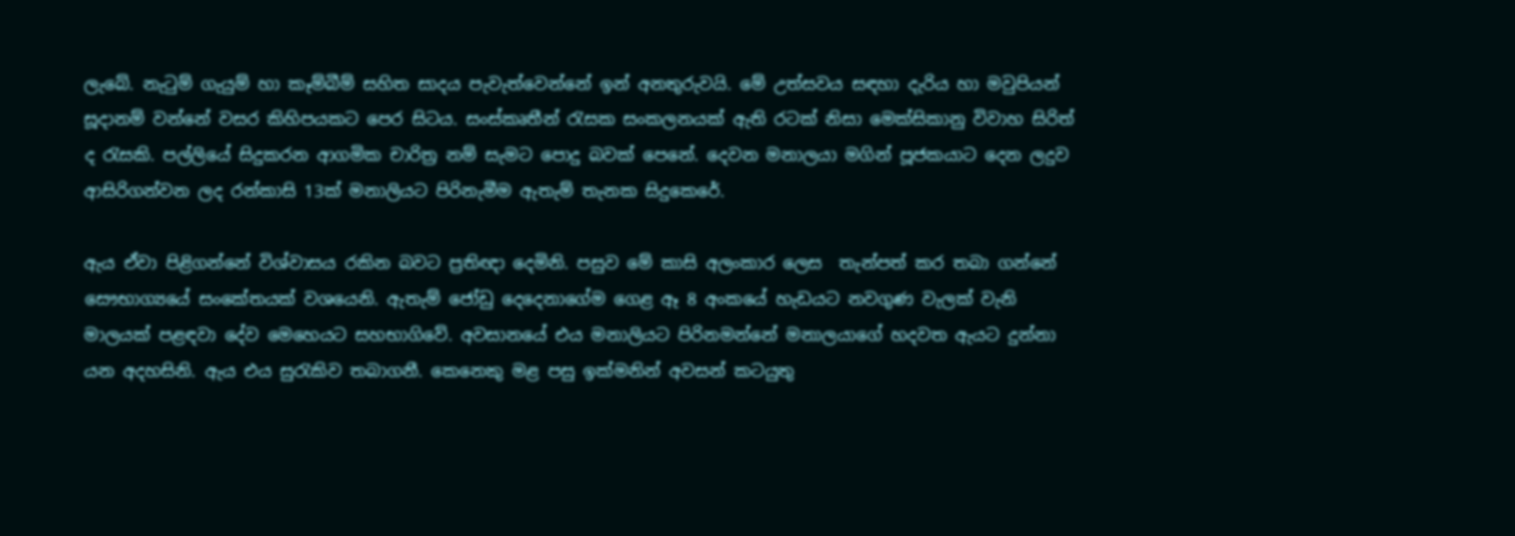ලැබේ. නැටුම් ගැයුම් හා කෑම්බීම් සහිත සාදය පැවැත්වෙන්නේ ඉන් අනතුරුවයි. මේ උත්සවය සඳහා දැරිය හා මවුපියන් සූදානම් වන්නේ වසර කිහිපයකට පෙර සිටය. සංස්කෘතීන් රැසක සංකලනයක් ඇති රටක් නිසා මෙක්සිකානු විවාහ සිරිත් ද රැසකි. පල්ලියේ සිදුකරන ආගමික චාරිත්‍ර නම් සැමට පොදු බවක් පෙනේ. දෙවන මනාලයා මගින් පූජකයාට දෙන ලදුව ආසිරිගන්වන ලද රන්කාසි 13ක් මනාලියට පිරිනැමීම ඇතැම් තැනක සිදුකෙරේ.

ඇය ඒවා පිළිගන්නේ විශ්වාසය රකින බවට ප්‍රතිඥා දෙමිනි. පසුව මේ කාසි අලංකාර ලෙස  තැන්පත් කර තබා ගන්නේ සෞභාග්‍යයේ සංකේතයක් වශයෙනි. ඇතැම් ජෝඩු දෙදෙනාගේම ගෙළ ඈ 8 අංකයේ හැඩයට නවගුණ වැලක් වැනි මාලයක් පළඳවා දේව මෙහෙයට සහභාගිවේ. අවසානයේ එය මනාලියට පිරිනමන්නේ මනාලයාගේ හදවත ඇයට දුන්නා යන අදහසිනි. ඇය එය සුරැකිව තබාගනී. කෙනෙකු මළ පසු ඉක්මනින් අවසන් කටයුතු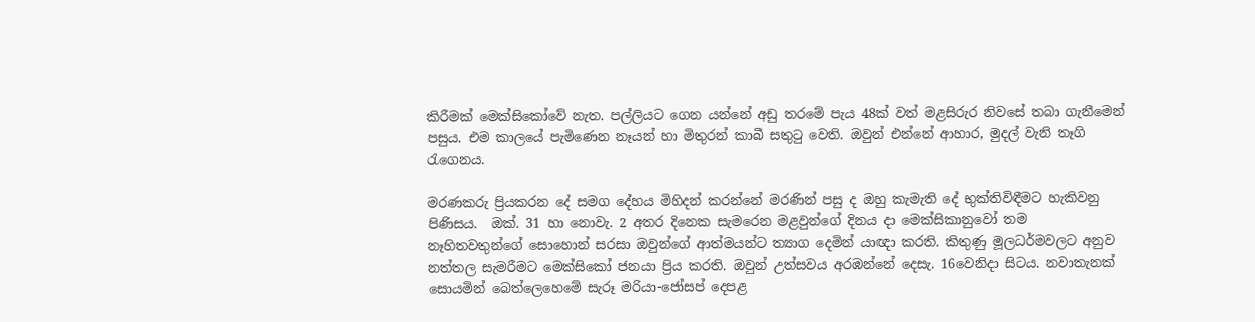කිරීමක් මෙක්සිකෝවේ නැත. පල්ලියට ගෙන යන්නේ අඩු තරමේ පැය 48ක් වත් මළසිරුර නිවසේ තබා ගැනීමෙන් පසුය. එම කාලයේ පැමිණෙන නෑයන් හා මිතුරන් කාබී සතුටු වෙති. ඔවුන් එන්නේ ආහාර, මුදල් වැනි තෑගි රැගෙනය.

මරණකරු ප්‍රියකරන දේ සමග දේහය මිහිදන් කරන්නේ මරණින් පසු ද ඔහු කැමැති දේ භුක්තිවිඳීමට හැකිවනු පිණිසය.  ඔක්. 31 හා නොවැ. 2 අතර දිනෙක සැමරෙන මළවුන්ගේ දිනය දා මෙක්සිකානුවෝ තම නෑහිතවතුන්ගේ සොහොන් සරසා ඔවුන්ගේ ආත්මයන්ට ත්‍යාග දෙමින් යාඥා කරති. කිතුණු මූලධර්මවලට අනුව නත්තල සැමරීමට මෙක්සිකෝ ජනයා ප්‍රිය කරති. ඔවුන් උත්සවය අරඹන්නේ දෙසැ. 16වෙනිදා සිටය. නවාතැනක් සොයමින් බෙත්ලෙහෙමේ සැරූ මරියා-ජෝසප් දෙපළ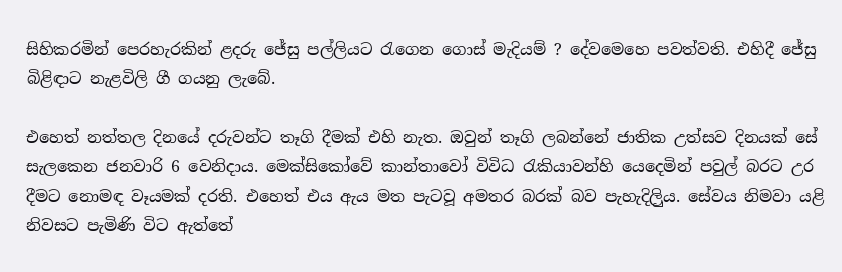සිහිකරමින් පෙරහැරකින් ළදරු ජේසු පල්ලියට රැගෙන ගොස් මැදියම් ? දේවමෙහෙ පවත්වති. එහිදී ජේසු බිළිඳාට නැළවිලි ගී ගයනු ලැබේ.

එහෙත් නත්තල දිනයේ දරුවන්ට තෑගි දීමක් එහි නැත. ඔවුන් තෑගි ලබන්නේ ජාතික උත්සව දිනයක් සේ සැලකෙන ජනවාරි 6 වෙනිදාය. මෙක්සිකෝවේ කාන්තාවෝ විවිධ රැකියාවන්හි යෙදෙමින් පවුල් බරට උර දීමට නොමඳ වෑයමක් දරති. එහෙත් එය ඇය මත පැටවූ අමතර බරක් බව පැහැදිලිුය. සේවය නිමවා යළි නිවසට පැමිණි විට ඇත්තේ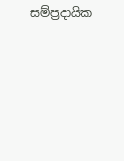සම්ප්‍රදායික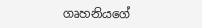ගෘහනියගේ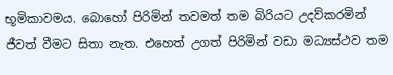භූමිකාවමය. බොහෝ පිරිමින් තවමත් තම බිරියට උදව්කරමින් ජීවත් වීමට සිතා නැත. එහෙත් උගත් පිරිමින් වඩා මධ්‍යස්ථව තම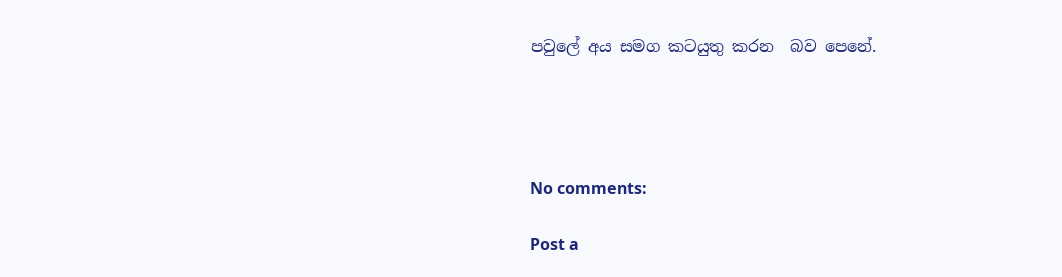පවුලේ අය සමග කටයුතු කරන  බව පෙනේ.




No comments:

Post a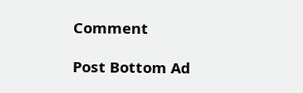Comment

Post Bottom Ad